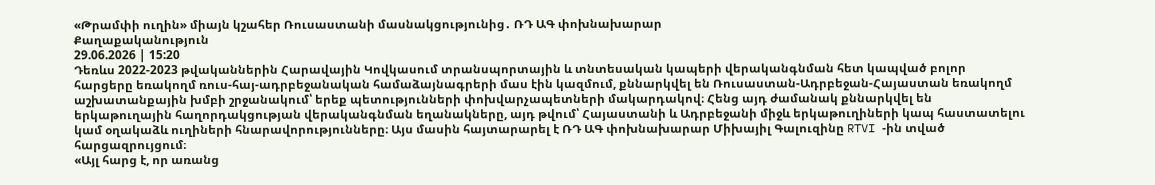«Թրամփի ուղին» միայն կշահեր Ռուսաստանի մասնակցությունից․ ՌԴ ԱԳ փոխնախարար
Քաղաքականություն
29.06.2026 | 15:20
Դեռևս 2022-2023 թվականներին Հարավային Կովկասում տրանսպորտային և տնտեսական կապերի վերականգնման հետ կապված բոլոր հարցերը եռակողմ ռուս-հայ-ադրբեջանական համաձայնագրերի մաս էին կազմում, քննարկվել են Ռուսաստան-Ադրբեջան-Հայաստան եռակողմ աշխատանքային խմբի շրջանակում՝ երեք պետությունների փոխվարչապետների մակարդակով։ Հենց այդ ժամանակ քննարկվել են երկաթուղային հաղորդակցության վերականգնման եղանակները, այդ թվում՝ Հայաստանի և Ադրբեջանի միջև երկաթուղիների կապ հաստատելու կամ օղակաձև ուղիների հնարավորությունները։ Այս մասին հայտարարել է ՌԴ ԱԳ փոխնախարար Միխայիլ Գալուզինը RTVI -ին տված հարցազրույցում։
«Այլ հարց է, որ առանց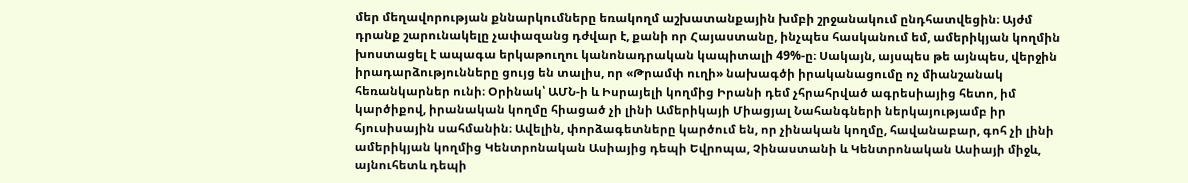մեր մեղավորության քննարկումները եռակողմ աշխատանքային խմբի շրջանակում ընդհատվեցին։ Այժմ դրանք շարունակելը չափազանց դժվար է, քանի որ Հայաստանը, ինչպես հասկանում եմ, ամերիկյան կողմին խոստացել է ապագա երկաթուղու կանոնադրական կապիտալի 49%-ը։ Սակայն, այսպես թե այնպես, վերջին իրադարձությունները ցույց են տալիս, որ «Թրամփ ուղի» նախագծի իրականացումը ոչ միանշանակ հեռանկարներ ունի։ Օրինակ՝ ԱՄՆ-ի և Իսրայելի կողմից Իրանի դեմ չհրահրված ագրեսիայից հետո, իմ կարծիքով, իրանական կողմը հիացած չի լինի Ամերիկայի Միացյալ Նահանգների ներկայությամբ իր հյուսիսային սահմանին։ Ավելին, փորձագետները կարծում են, որ չինական կողմը, հավանաբար, գոհ չի լինի ամերիկյան կողմից Կենտրոնական Ասիայից դեպի Եվրոպա, Չինաստանի և Կենտրոնական Ասիայի միջև, այնուհետև դեպի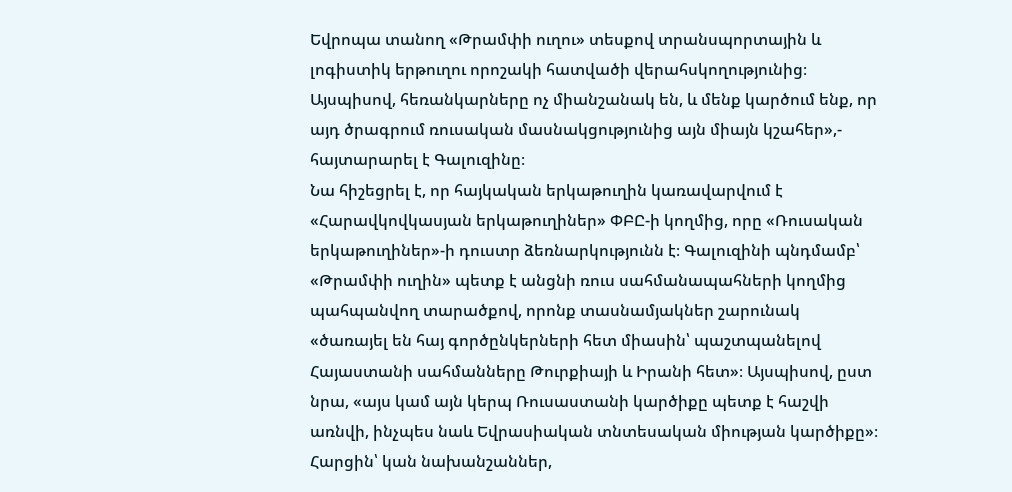Եվրոպա տանող «Թրամփի ուղու» տեսքով տրանսպորտային և լոգիստիկ երթուղու որոշակի հատվածի վերահսկողությունից։ Այսպիսով, հեռանկարները ոչ միանշանակ են, և մենք կարծում ենք, որ այդ ծրագրում ռուսական մասնակցությունից այն միայն կշահեր»,- հայտարարել է Գալուզինը։
Նա հիշեցրել է, որ հայկական երկաթուղին կառավարվում է «Հարավկովկասյան երկաթուղիներ» ՓԲԸ-ի կողմից, որը «Ռուսական երկաթուղիներ»-ի դուստր ձեռնարկությունն է։ Գալուզինի պնդմամբ՝ «Թրամփի ուղին» պետք է անցնի ռուս սահմանապահների կողմից պահպանվող տարածքով, որոնք տասնամյակներ շարունակ «ծառայել են հայ գործընկերների հետ միասին՝ պաշտպանելով Հայաստանի սահմանները Թուրքիայի և Իրանի հետ»։ Այսպիսով, ըստ նրա, «այս կամ այն կերպ Ռուսաստանի կարծիքը պետք է հաշվի առնվի, ինչպես նաև Եվրասիական տնտեսական միության կարծիքը»։
Հարցին՝ կան նախանշաններ,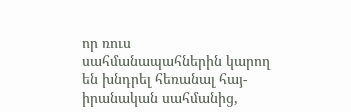որ ռուս սահմանապահներին կարող են խնդրել հեռանալ հայ-իրանական սահմանից,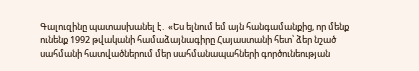Գալուզինը պատասխանել է․ «Ես ելնում եմ այն հանգամանքից, որ մենք ունենք 1992 թվականի համաձայնագիրը Հայաստանի հետ՝ ձեր նշած սահմանի հատվածներում մեր սահմանապահների գործունեության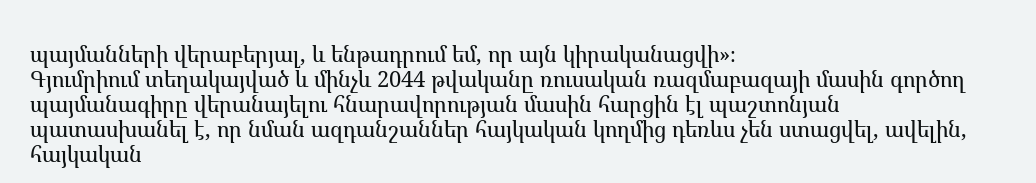պայմանների վերաբերյալ, և ենթադրում եմ, որ այն կիրականացվի»։
Գյումրիում տեղակայված և մինչև 2044 թվականը ռուսական ռազմաբազայի մասին գործող պայմանագիրը վերանայելու հնարավորության մասին հարցին էլ պաշտոնյան պատասխանել է, որ նման ազդանշաններ հայկական կողմից դեռևս չեն ստացվել, ավելին, հայկական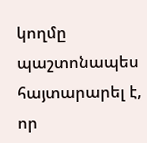կողմը պաշտոնապես հայտարարել է, որ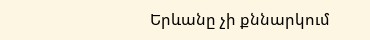Երևանը չի քննարկում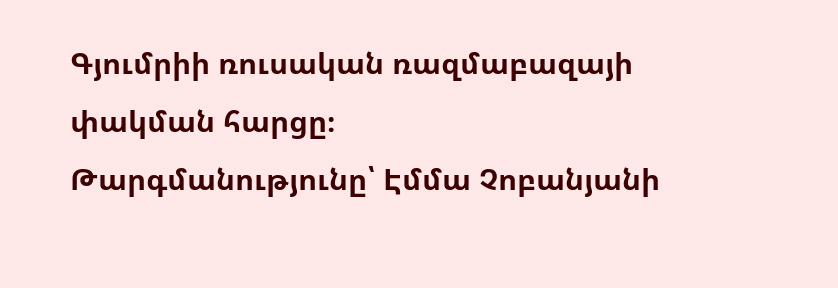Գյումրիի ռուսական ռազմաբազայի փակման հարցը։
Թարգմանությունը՝ Էմմա Չոբանյանի